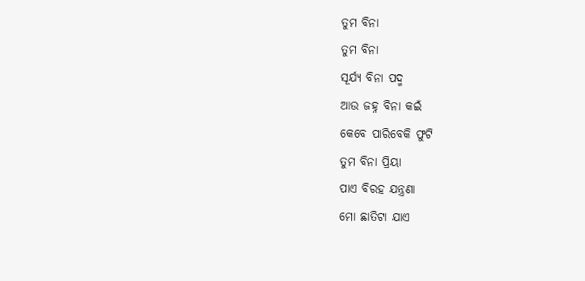ତୁମ ବିନା
ତୁମ ବିନା
ସୂର୍ଯ୍ଯ ବିନା ପଦ୍ମ
ଆଉ ଜହ୍ନ ବିନା କଇଁ
କେବେ ପାରିବେକି ଫୁଟି
ତୁମ ବିନା ପ୍ରିୟା
ପାଏ ବିରହ ଯନ୍ତ୍ରଣା
ମୋ ଛାତିଟା ଯାଏ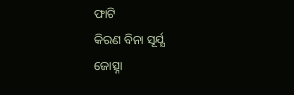ଫାଟି
କିରଣ ବିନା ସୂର୍ଯ୍ଯ
ଜୋତ୍ସ୍ନା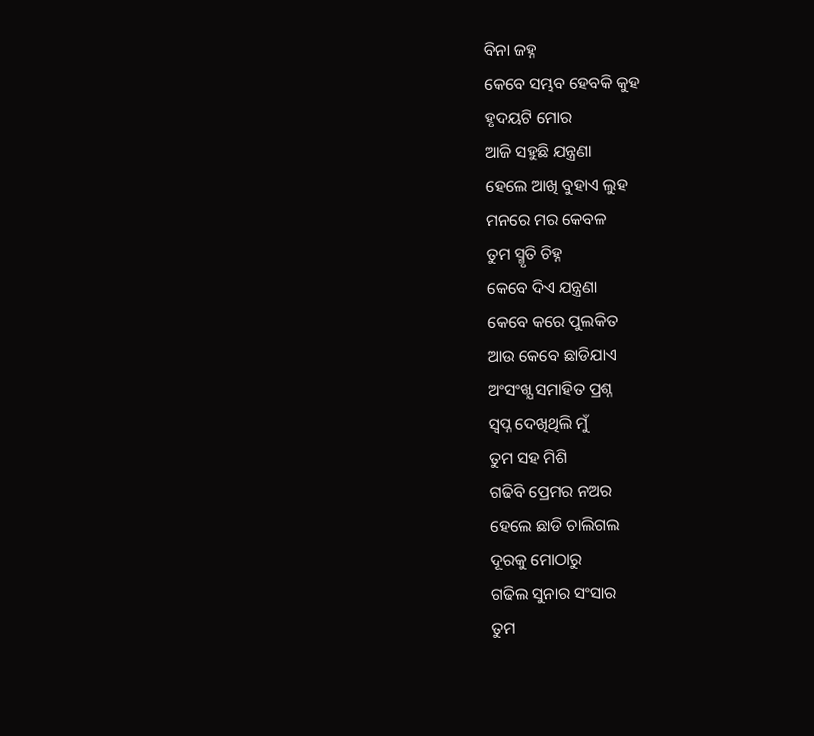ବିନା ଜହ୍ନ
କେବେ ସମ୍ଭବ ହେବକି କୁହ
ହୃଦୟଟି ମୋର
ଆଜି ସହୁଛି ଯନ୍ତ୍ରଣା
ହେଲେ ଆଖି ବୁହାଏ ଲୁହ
ମନରେ ମର କେବଳ
ତୁମ ସ୍ମୃତି ଚିହ୍ନ
କେବେ ଦିଏ ଯନ୍ତ୍ରଣା
କେବେ କରେ ପୁଲକିତ
ଆଉ କେବେ ଛାଡିଯାଏ
ଅଂସଂଖ୍ଯ ସମାହିତ ପ୍ରଶ୍ନ
ସ୍ୱପ୍ନ ଦେଖିଥିଲି ମୁଁ
ତୁମ ସହ ମିଶି
ଗଢିବି ପ୍ରେମର ନଅର
ହେଲେ ଛାଡି ଚାଲିଗଲ
ଦୂରକୁ ମୋଠାରୁ
ଗଢିଲ ସୁନାର ସଂସାର
ତୁମ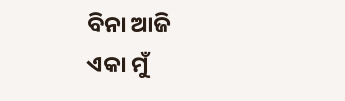ବିନା ଆଜି
ଏକା ମୁଁ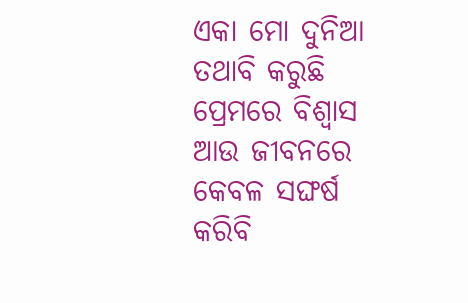ଏକା ମୋ ଦୁନିଆ
ତଥାବି କରୁଛି
ପ୍ରେମରେ ବିଶ୍ୱାସ
ଆଉ ଜୀବନରେ
କେବଳ ସଙ୍ଘର୍ଷ
କରିବି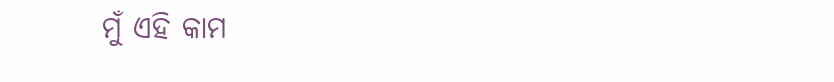ମୁଁ ଏହି କାମ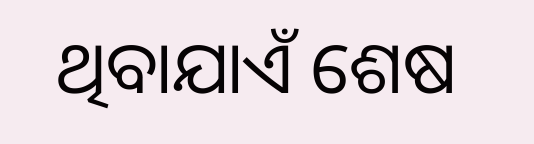ଥିବାଯାଏଁ ଶେଷ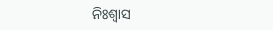ନିଃଶ୍ୱାସ